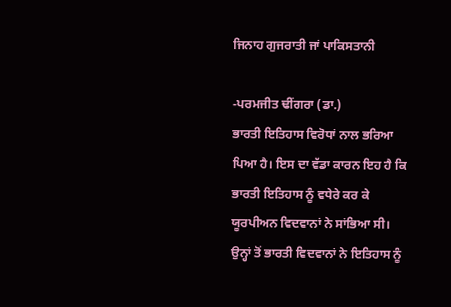ਜਿਨਾਹ ਗੁਜਰਾਤੀ ਜਾਂ ਪਾਕਿਸਤਾਨੀ

-ਪਰਮਜੀਤ ਢੀਂਗਰਾ (ਡਾ.)
ਭਾਰਤੀ ਇਤਿਹਾਸ ਵਿਰੋਧਾਂ ਨਾਲ ਭਰਿਆ ਪਿਆ ਹੈ। ਇਸ ਦਾ ਵੱਡਾ ਕਾਰਨ ਇਹ ਹੈ ਕਿ ਭਾਰਤੀ ਇਤਿਹਾਸ ਨੂੰ ਵਧੇਰੇ ਕਰ ਕੇ ਯੂਰਪੀਅਨ ਵਿਦਵਾਨਾਂ ਨੇ ਸਾਂਭਿਆ ਸੀ। ਉਨ੍ਹਾਂ ਤੋਂ ਭਾਰਤੀ ਵਿਦਵਾਨਾਂ ਨੇ ਇਤਿਹਾਸ ਨੂੰ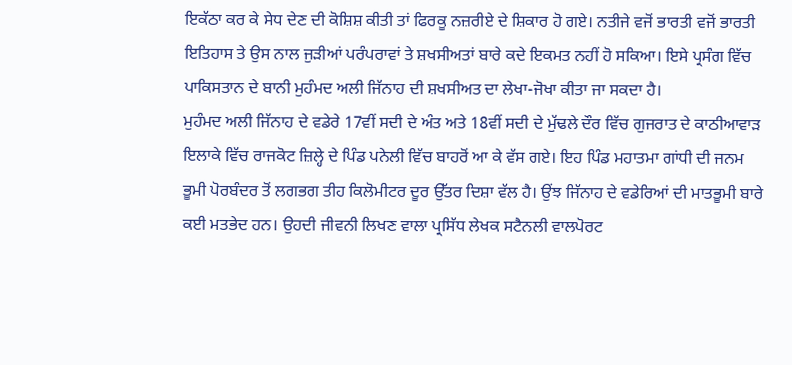ਇਕੱਠਾ ਕਰ ਕੇ ਸੇਧ ਦੇਣ ਦੀ ਕੋਸ਼ਿਸ਼ ਕੀਤੀ ਤਾਂ ਫਿਰਕੂ ਨਜ਼ਰੀਏ ਦੇ ਸ਼ਿਕਾਰ ਹੋ ਗਏ। ਨਤੀਜੇ ਵਜੋਂ ਭਾਰਤੀ ਵਜੋਂ ਭਾਰਤੀ ਇਤਿਹਾਸ ਤੇ ਉਸ ਨਾਲ ਜੁੜੀਆਂ ਪਰੰਪਰਾਵਾਂ ਤੇ ਸ਼ਖਸੀਅਤਾਂ ਬਾਰੇ ਕਦੇ ਇਕਮਤ ਨਹੀਂ ਹੋ ਸਕਿਆ। ਇਸੇ ਪ੍ਰਸੰਗ ਵਿੱਚ ਪਾਕਿਸਤਾਨ ਦੇ ਬਾਨੀ ਮੁਹੰਮਦ ਅਲੀ ਜਿੱਨਾਹ ਦੀ ਸ਼ਖਸੀਅਤ ਦਾ ਲੇਖਾ-ਜੋਖਾ ਕੀਤਾ ਜਾ ਸਕਦਾ ਹੈ।
ਮੁਹੰਮਦ ਅਲੀ ਜਿੱਨਾਹ ਦੇ ਵਡੇਰੇ 17ਵੀਂ ਸਦੀ ਦੇ ਅੰਤ ਅਤੇ 18ਵੀਂ ਸਦੀ ਦੇ ਮੁੱਢਲੇ ਦੌਰ ਵਿੱਚ ਗੁਜਰਾਤ ਦੇ ਕਾਠੀਆਵਾੜ ਇਲਾਕੇ ਵਿੱਚ ਰਾਜਕੋਟ ਜ਼ਿਲ੍ਹੇ ਦੇ ਪਿੰਡ ਪਨੇਲੀ ਵਿੱਚ ਬਾਹਰੋਂ ਆ ਕੇ ਵੱਸ ਗਏ। ਇਹ ਪਿੰਡ ਮਹਾਤਮਾ ਗਾਂਧੀ ਦੀ ਜਨਮ ਭੂਮੀ ਪੋਰਬੰਦਰ ਤੋਂ ਲਗਭਗ ਤੀਹ ਕਿਲੋਮੀਟਰ ਦੂਰ ਉੱਤਰ ਦਿਸ਼ਾ ਵੱਲ ਹੈ। ਉਂਝ ਜਿੱਨਾਹ ਦੇ ਵਡੇਰਿਆਂ ਦੀ ਮਾਤਭੂਮੀ ਬਾਰੇ ਕਈ ਮਤਭੇਦ ਹਨ। ਉਹਦੀ ਜੀਵਨੀ ਲਿਖਣ ਵਾਲਾ ਪ੍ਰਸਿੱਧ ਲੇਖਕ ਸਟੈਨਲੀ ਵਾਲਪੋਰਟ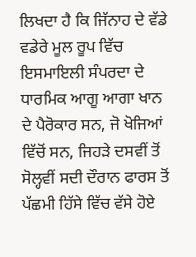ਲਿਖਦਾ ਹੈ ਕਿ ਜਿੱਨਾਹ ਦੇ ਵੱਡੇ ਵਡੇਰੇ ਮੂਲ ਰੂਪ ਵਿੱਚ ਇਸਮਾਇਲੀ ਸੰਪਰਦਾ ਦੇ ਧਾਰਮਿਕ ਆਗੂ ਆਗਾ ਖਾਨ ਦੇ ਪੈਰੋਕਾਰ ਸਨ, ਜੋ ਖੋਜਿਆਂ ਵਿੱਚੋਂ ਸਨ, ਜਿਹੜੇ ਦਸਵੀਂ ਤੋਂ ਸੋਲ੍ਹਵੀਂ ਸਦੀ ਦੌਰਾਨ ਫਾਰਸ ਤੋਂ ਪੱਛਮੀ ਹਿੱਸੇ ਵਿੱਚ ਵੱਸੇ ਹੋਏ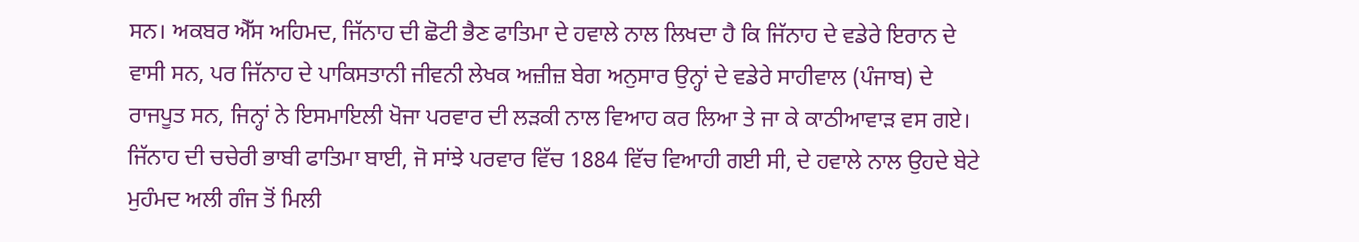ਸਨ। ਅਕਬਰ ਐੱਸ ਅਹਿਮਦ, ਜਿੱਨਾਹ ਦੀ ਛੋਟੀ ਭੈਣ ਫਾਤਿਮਾ ਦੇ ਹਵਾਲੇ ਨਾਲ ਲਿਖਦਾ ਹੈ ਕਿ ਜਿੱਨਾਹ ਦੇ ਵਡੇਰੇ ਇਰਾਨ ਦੇ ਵਾਸੀ ਸਨ, ਪਰ ਜਿੱਨਾਹ ਦੇ ਪਾਕਿਸਤਾਨੀ ਜੀਵਨੀ ਲੇਖਕ ਅਜ਼ੀਜ਼ ਬੇਗ ਅਨੁਸਾਰ ਉਨ੍ਹਾਂ ਦੇ ਵਡੇਰੇ ਸਾਹੀਵਾਲ (ਪੰਜਾਬ) ਦੇ ਰਾਜਪੂਤ ਸਨ, ਜਿਨ੍ਹਾਂ ਨੇ ਇਸਮਾਇਲੀ ਖੋਜਾ ਪਰਵਾਰ ਦੀ ਲੜਕੀ ਨਾਲ ਵਿਆਹ ਕਰ ਲਿਆ ਤੇ ਜਾ ਕੇ ਕਾਠੀਆਵਾੜ ਵਸ ਗਏ। ਜਿੱਨਾਹ ਦੀ ਚਚੇਰੀ ਭਾਬੀ ਫਾਤਿਮਾ ਬਾਈ, ਜੋ ਸਾਂਝੇ ਪਰਵਾਰ ਵਿੱਚ 1884 ਵਿੱਚ ਵਿਆਹੀ ਗਈ ਸੀ, ਦੇ ਹਵਾਲੇ ਨਾਲ ਉਹਦੇ ਬੇਟੇ ਮੁਹੰਮਦ ਅਲੀ ਗੰਜ ਤੋਂ ਮਿਲੀ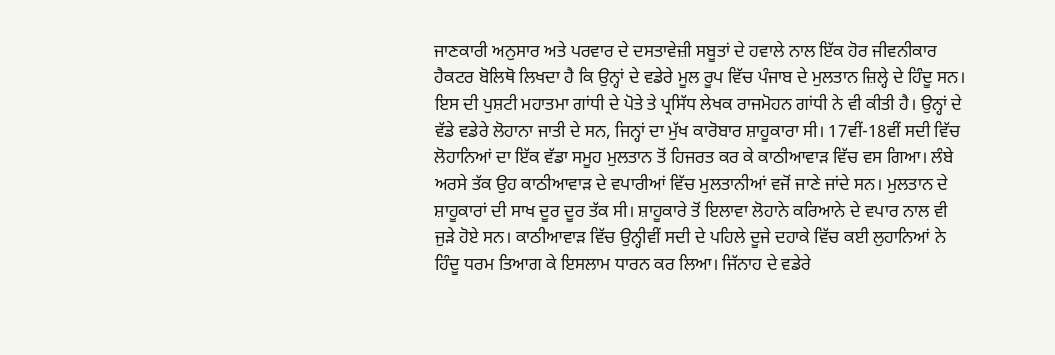ਜਾਣਕਾਰੀ ਅਨੁਸਾਰ ਅਤੇ ਪਰਵਾਰ ਦੇ ਦਸਤਾਵੇਜ਼ੀ ਸਬੂਤਾਂ ਦੇ ਹਵਾਲੇ ਨਾਲ ਇੱਕ ਹੋਰ ਜੀਵਨੀਕਾਰ ਹੈਕਟਰ ਬੋਲਿਥੋ ਲਿਖਦਾ ਹੈ ਕਿ ਉਨ੍ਹਾਂ ਦੇ ਵਡੇਰੇ ਮੂਲ ਰੂਪ ਵਿੱਚ ਪੰਜਾਬ ਦੇ ਮੁਲਤਾਨ ਜ਼ਿਲ੍ਹੇ ਦੇ ਹਿੰਦੂ ਸਨ। ਇਸ ਦੀ ਪੁਸ਼ਟੀ ਮਹਾਤਮਾ ਗਾਂਧੀ ਦੇ ਪੋਤੇ ਤੇ ਪ੍ਰਸਿੱਧ ਲੇਖਕ ਰਾਜਮੋਹਨ ਗਾਂਧੀ ਨੇ ਵੀ ਕੀਤੀ ਹੈ। ਉਨ੍ਹਾਂ ਦੇ ਵੱਡੇ ਵਡੇਰੇ ਲੋਹਾਨਾ ਜਾਤੀ ਦੇ ਸਨ, ਜਿਨ੍ਹਾਂ ਦਾ ਮੁੱਖ ਕਾਰੋਬਾਰ ਸ਼ਾਹੂਕਾਰਾ ਸੀ। 17ਵੀਂ-18ਵੀਂ ਸਦੀ ਵਿੱਚ ਲੋਹਾਨਿਆਂ ਦਾ ਇੱਕ ਵੱਡਾ ਸਮੂਹ ਮੁਲਤਾਨ ਤੋਂ ਹਿਜਰਤ ਕਰ ਕੇ ਕਾਠੀਆਵਾੜ ਵਿੱਚ ਵਸ ਗਿਆ। ਲੰਬੇ ਅਰਸੇ ਤੱਕ ਉਹ ਕਾਠੀਆਵਾੜ ਦੇ ਵਪਾਰੀਆਂ ਵਿੱਚ ਮੁਲਤਾਨੀਆਂ ਵਜੋਂ ਜਾਣੇ ਜਾਂਦੇ ਸਨ। ਮੁਲਤਾਨ ਦੇ ਸ਼ਾਹੂਕਾਰਾਂ ਦੀ ਸਾਖ ਦੂਰ ਦੂਰ ਤੱਕ ਸੀ। ਸ਼ਾਹੂਕਾਰੇ ਤੋਂ ਇਲਾਵਾ ਲੋਹਾਨੇ ਕਰਿਆਨੇ ਦੇ ਵਪਾਰ ਨਾਲ ਵੀ ਜੁੜੇ ਹੋਏ ਸਨ। ਕਾਠੀਆਵਾੜ ਵਿੱਚ ਉਨ੍ਹੀਵੀਂ ਸਦੀ ਦੇ ਪਹਿਲੇ ਦੂਜੇ ਦਹਾਕੇ ਵਿੱਚ ਕਈ ਲੁਹਾਨਿਆਂ ਨੇ ਹਿੰਦੂ ਧਰਮ ਤਿਆਗ ਕੇ ਇਸਲਾਮ ਧਾਰਨ ਕਰ ਲਿਆ। ਜਿੱਨਾਹ ਦੇ ਵਡੇਰੇ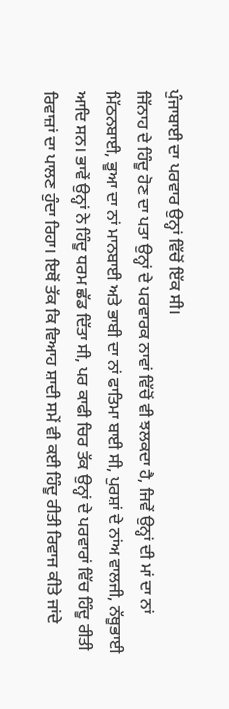ਪੁੰਜਾਬਾਈ ਦਾ ਪਰਵਾਰ ਉਨ੍ਹਾਂ ਵਿੱਚੋਂ ਇੱਕ ਸੀ।
ਜਿੱਨਾਹ ਦੇ ਹਿੰਦੂ ਹੋਣ ਦਾ ਪਤਾ ਉਨ੍ਹਾਂ ਦੇ ਪਰਵਾਰਕ ਨਾਵਾਂ ਵਿੱਚੋਂ ਵੀ ਝਲਕਦਾ ਹੈ, ਜਿਵੇਂ ਉਨ੍ਹਾਂ ਦੀ ਮਾਂ ਦਾ ਨਾਂ ਮਿੱਠਨਬਾਈ, ਭੂਆ ਦਾ ਨਾਂ ਮਾਨਬਾਈ ਅਤੇ ਭਾਬੀ ਦਾ ਨਾਂ ਫਾਤਿਮਾ ਬਾਈ ਸੀ, ਪੁਰਸ਼ਾਂ ਦੇ ਨਾਂਅ ਵਾਲਜੀ, ਨੱਥੂਭਾਈ ਆਦਿ ਸਨ। ਭਾਵੇਂ ਉਨ੍ਹਾਂ ਨੇ ਹਿੰਦੂ ਧਰਮ ਛੱਡ ਦਿੱਤਾ ਸੀ, ਪਰ ਕਾਫੀ ਚਿਰ ਤੱਕ ਉਨ੍ਹਾਂ ਦੇ ਪਰਵਾਰਾਂ ਵਿੱਚ ਹਿੰਦੂ ਰੀਤੀ ਰਿਵਾਜ਼ਾਂ ਦਾ ਪਾਲਣ ਹੁੰਦਾ ਰਿਹਾ। ਇਥੋਂ ਤੱਕ ਕਿ ਵਿਆਹ ਸ਼ਾਦੀ ਸਮੇਂ ਵੀ ਕਈ ਹਿੰਦੂ ਰੀਤੀ ਰਿਵਾਜ ਕੀਤੇ ਜਾਂਦੇ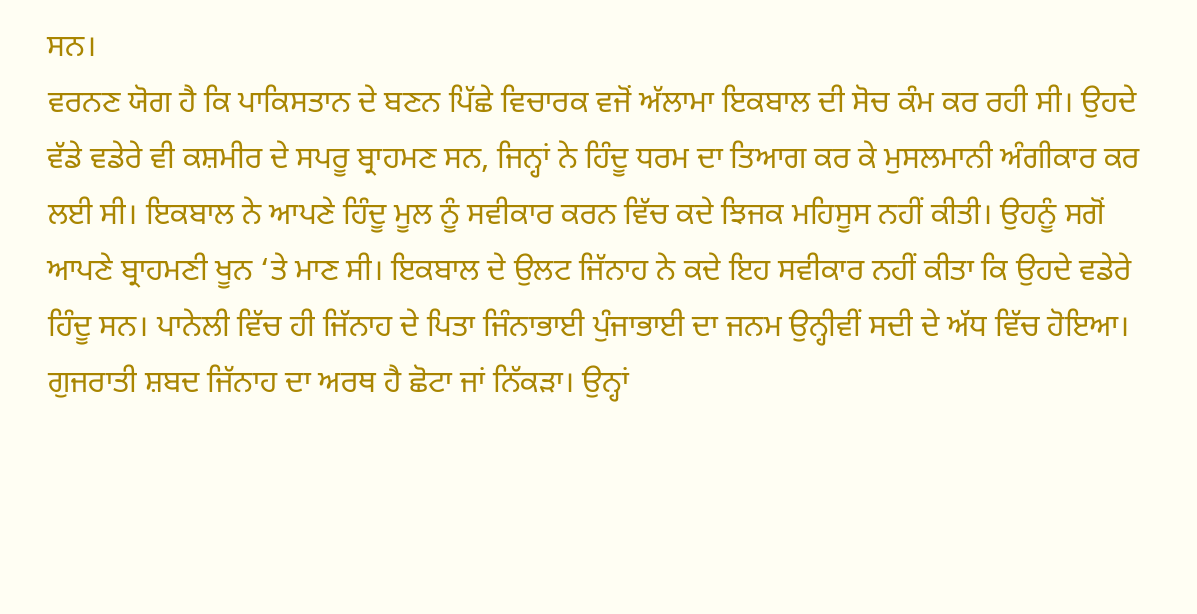ਸਨ।
ਵਰਨਣ ਯੋਗ ਹੈ ਕਿ ਪਾਕਿਸਤਾਨ ਦੇ ਬਣਨ ਪਿੱਛੇ ਵਿਚਾਰਕ ਵਜੋਂ ਅੱਲਾਮਾ ਇਕਬਾਲ ਦੀ ਸੋਚ ਕੰਮ ਕਰ ਰਹੀ ਸੀ। ਉਹਦੇ ਵੱਡੇ ਵਡੇਰੇ ਵੀ ਕਸ਼ਮੀਰ ਦੇ ਸਪਰੂ ਬ੍ਰਾਹਮਣ ਸਨ, ਜਿਨ੍ਹਾਂ ਨੇ ਹਿੰਦੂ ਧਰਮ ਦਾ ਤਿਆਗ ਕਰ ਕੇ ਮੁਸਲਮਾਨੀ ਅੰਗੀਕਾਰ ਕਰ ਲਈ ਸੀ। ਇਕਬਾਲ ਨੇ ਆਪਣੇ ਹਿੰਦੂ ਮੂਲ ਨੂੰ ਸਵੀਕਾਰ ਕਰਨ ਵਿੱਚ ਕਦੇ ਝਿਜਕ ਮਹਿਸੂਸ ਨਹੀਂ ਕੀਤੀ। ਉਹਨੂੰ ਸਗੋਂ ਆਪਣੇ ਬ੍ਰਾਹਮਣੀ ਖੂਨ ‘ਤੇ ਮਾਣ ਸੀ। ਇਕਬਾਲ ਦੇ ਉਲਟ ਜਿੱਨਾਹ ਨੇ ਕਦੇ ਇਹ ਸਵੀਕਾਰ ਨਹੀਂ ਕੀਤਾ ਕਿ ਉਹਦੇ ਵਡੇਰੇ ਹਿੰਦੂ ਸਨ। ਪਾਨੇਲੀ ਵਿੱਚ ਹੀ ਜਿੱਨਾਹ ਦੇ ਪਿਤਾ ਜਿੰਨਾਭਾਈ ਪੁੰਜਾਭਾਈ ਦਾ ਜਨਮ ਉਨ੍ਹੀਵੀਂ ਸਦੀ ਦੇ ਅੱਧ ਵਿੱਚ ਹੋਇਆ। ਗੁਜਰਾਤੀ ਸ਼ਬਦ ਜਿੱਨਾਹ ਦਾ ਅਰਥ ਹੈ ਛੋਟਾ ਜਾਂ ਨਿੱਕੜਾ। ਉਨ੍ਹਾਂ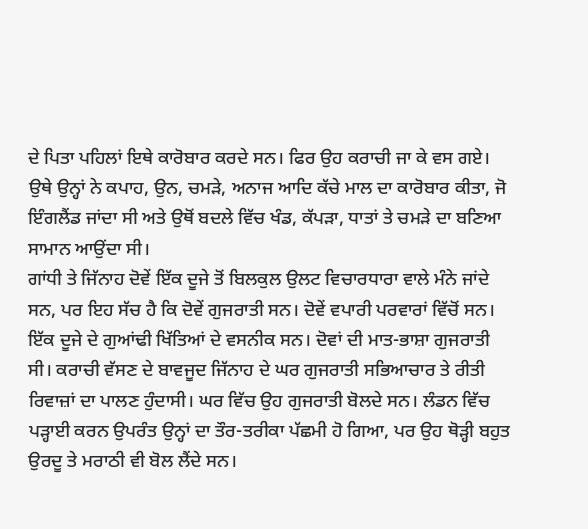ਦੇ ਪਿਤਾ ਪਹਿਲਾਂ ਇਥੇ ਕਾਰੋਬਾਰ ਕਰਦੇ ਸਨ। ਫਿਰ ਉਹ ਕਰਾਚੀ ਜਾ ਕੇ ਵਸ ਗਏ। ਉਥੇ ਉਨ੍ਹਾਂ ਨੇ ਕਪਾਹ, ਉਨ, ਚਮੜੇ, ਅਨਾਜ ਆਦਿ ਕੱਚੇ ਮਾਲ ਦਾ ਕਾਰੋਬਾਰ ਕੀਤਾ, ਜੋ ਇੰਗਲੈਂਡ ਜਾਂਦਾ ਸੀ ਅਤੇ ਉਥੋਂ ਬਦਲੇ ਵਿੱਚ ਖੰਡ, ਕੱਪੜਾ, ਧਾਤਾਂ ਤੇ ਚਮੜੇ ਦਾ ਬਣਿਆ ਸਾਮਾਨ ਆਉਂਦਾ ਸੀ।
ਗਾਂਧੀ ਤੇ ਜਿੱਨਾਹ ਦੋਵੇਂ ਇੱਕ ਦੂਜੇ ਤੋਂ ਬਿਲਕੁਲ ਉਲਟ ਵਿਚਾਰਧਾਰਾ ਵਾਲੇ ਮੰਨੇ ਜਾਂਦੇ ਸਨ, ਪਰ ਇਹ ਸੱਚ ਹੈ ਕਿ ਦੋਵੇਂ ਗੁਜਰਾਤੀ ਸਨ। ਦੋਵੇਂ ਵਪਾਰੀ ਪਰਵਾਰਾਂ ਵਿੱਚੋਂ ਸਨ। ਇੱਕ ਦੂਜੇ ਦੇ ਗੁਆਂਢੀ ਖਿੱਤਿਆਂ ਦੇ ਵਸਨੀਕ ਸਨ। ਦੋਵਾਂ ਦੀ ਮਾਤ-ਭਾਸ਼ਾ ਗੁਜਰਾਤੀ ਸੀ। ਕਰਾਚੀ ਵੱਸਣ ਦੇ ਬਾਵਜੂਦ ਜਿੱਨਾਹ ਦੇ ਘਰ ਗੁਜਰਾਤੀ ਸਭਿਆਚਾਰ ਤੇ ਰੀਤੀ ਰਿਵਾਜ਼ਾਂ ਦਾ ਪਾਲਣ ਹੁੰਦਾਸੀ। ਘਰ ਵਿੱਚ ਉਹ ਗੁਜਰਾਤੀ ਬੋਲਦੇ ਸਨ। ਲੰਡਨ ਵਿੱਚ ਪੜ੍ਹਾਈ ਕਰਨ ਉਪਰੰਤ ਉਨ੍ਹਾਂ ਦਾ ਤੌਰ-ਤਰੀਕਾ ਪੱਛਮੀ ਹੋ ਗਿਆ, ਪਰ ਉਹ ਥੋੜ੍ਹੀ ਬਹੁਤ ਉਰਦੂ ਤੇ ਮਰਾਠੀ ਵੀ ਬੋਲ ਲੈਂਦੇ ਸਨ।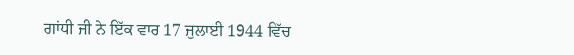ਗਾਂਧੀ ਜੀ ਨੇ ਇੱਕ ਵਾਰ 17 ਜੁਲਾਈ 1944 ਵਿੱਚ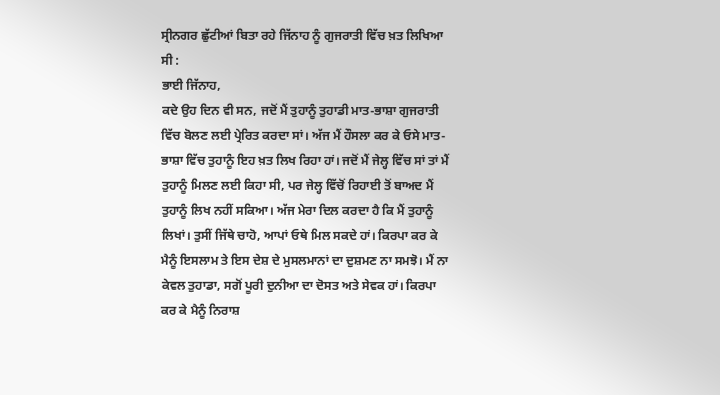ਸ੍ਰੀਨਗਰ ਛੁੱਟੀਆਂ ਬਿਤਾ ਰਹੇ ਜਿੱਨਾਹ ਨੂੰ ਗੁਜਰਾਤੀ ਵਿੱਚ ਖ਼ਤ ਲਿਖਿਆ ਸੀ :
ਭਾਈ ਜਿੱਨਾਹ,
ਕਦੇ ਉਹ ਦਿਨ ਵੀ ਸਨ, ਜਦੋਂ ਮੈਂ ਤੁਹਾਨੂੰ ਤੁਹਾਡੀ ਮਾਤ-ਭਾਸ਼ਾ ਗੁਜਰਾਤੀ ਵਿੱਚ ਬੋਲਣ ਲਈ ਪ੍ਰੇਰਿਤ ਕਰਦਾ ਸਾਂ। ਅੱਜ ਮੈਂ ਹੌਸਲਾ ਕਰ ਕੇ ਓਸੇ ਮਾਤ-ਭਾਸ਼ਾ ਵਿੱਚ ਤੁਹਾਨੂੰ ਇਹ ਖ਼ਤ ਲਿਖ ਰਿਹਾ ਹਾਂ। ਜਦੋਂ ਮੈਂ ਜੇਲ੍ਹ ਵਿੱਚ ਸਾਂ ਤਾਂ ਮੈਂ ਤੁਹਾਨੂੰ ਮਿਲਣ ਲਈ ਕਿਹਾ ਸੀ, ਪਰ ਜੇਲ੍ਹ ਵਿੱਚੋਂ ਰਿਹਾਈ ਤੋਂ ਬਾਅਦ ਮੈਂ ਤੁਹਾਨੂੰ ਲਿਖ ਨਹੀਂ ਸਕਿਆ। ਅੱਜ ਮੇਰਾ ਦਿਲ ਕਰਦਾ ਹੈ ਕਿ ਮੈਂ ਤੁਹਾਨੂੰ ਲਿਖਾਂ। ਤੁਸੀਂ ਜਿੱਥੇ ਚਾਹੋ, ਆਪਾਂ ਓਥੇ ਮਿਲ ਸਕਦੇ ਹਾਂ। ਕਿਰਪਾ ਕਰ ਕੇ ਮੈਨੂੰ ਇਸਲਾਮ ਤੇ ਇਸ ਦੇਸ਼ ਦੇ ਮੁਸਲਮਾਨਾਂ ਦਾ ਦੁਸ਼ਮਣ ਨਾ ਸਮਝੋ। ਮੈਂ ਨਾ ਕੇਵਲ ਤੁਹਾਡਾ, ਸਗੋਂ ਪੂਰੀ ਦੁਨੀਆ ਦਾ ਦੋਸਤ ਅਤੇ ਸੇਵਕ ਹਾਂ। ਕਿਰਪਾ ਕਰ ਕੇ ਮੈਨੂੰ ਨਿਰਾਸ਼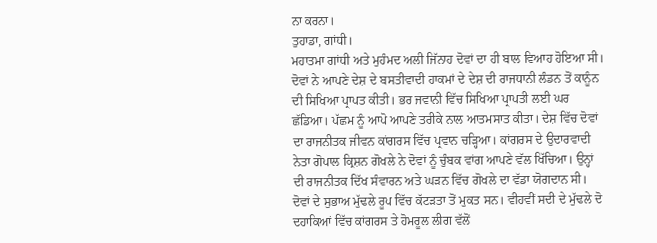ਨਾ ਕਰਨਾ।
ਤੁਹਾਡਾ, ਗਾਂਧੀ।
ਮਹਾਤਮਾ ਗਾਂਧੀ ਅਤੇ ਮੁਹੰਮਦ ਅਲੀ ਜਿੱਨਾਹ ਦੋਵਾਂ ਦਾ ਹੀ ਬਾਲ ਵਿਆਹ ਹੋਇਆ ਸੀ। ਦੋਵਾਂ ਨੇ ਆਪਣੇ ਦੇਸ਼ ਦੇ ਬਸਤੀਵਾਦੀ ਹਾਕਮਾਂ ਦੇ ਦੇਸ਼ ਦੀ ਰਾਜਧਾਨੀ ਲੰਡਨ ਤੋਂ ਕਾਨੂੰਨ ਦੀ ਸਿਖਿਆ ਪ੍ਰਾਪਤ ਕੀਤੀ। ਭਰ ਜਵਾਨੀ ਵਿੱਚ ਸਿਖਿਆ ਪ੍ਰਾਪਤੀ ਲਈ ਘਰ ਛੱਡਿਆ। ਪੱਛਮ ਨੂੰ ਆਪੋ ਆਪਣੇ ਤਰੀਕੇ ਨਾਲ ਆਤਮਸਾਤ ਕੀਤਾ। ਦੇਸ਼ ਵਿੱਚ ਦੋਵਾਂ ਦਾ ਰਾਜਨੀਤਕ ਜੀਵਨ ਕਾਂਗਰਸ ਵਿੱਚ ਪ੍ਰਵਾਨ ਚੜ੍ਹਿਆ। ਕਾਂਗਰਸ ਦੇ ਉਦਾਰਵਾਦੀ ਨੇਤਾ ਗੋਪਾਲ ਕ੍ਰਿਸ਼ਨ ਗੋਖਲੇ ਨੇ ਦੋਵਾਂ ਨੂੰ ਚੁੰਬਕ ਵਾਂਗ ਆਪਣੇ ਵੱਲ ਖਿੱਚਿਆ। ਉਨ੍ਹਾਂ ਦੀ ਰਾਜਨੀਤਕ ਦਿੱਖ ਸੰਵਾਰਨ ਅਤੇ ਘੜਨ ਵਿੱਚ ਗੋਖਲੇ ਦਾ ਵੱਡਾ ਯੋਗਦਾਨ ਸੀ। ਦੋਵਾਂ ਦੇ ਸੁਭਾਅ ਮੁੱਢਲੇ ਰੂਪ ਵਿੱਚ ਕੱਟੜਤਾ ਤੋਂ ਮੁਕਤ ਸਨ। ਵੀਹਵੀਂ ਸਦੀ ਦੇ ਮੁੱਢਲੇ ਦੋ ਦਹਾਕਿਆਂ ਵਿੱਚ ਕਾਂਗਰਸ ਤੇ ਹੋਮਰੂਲ ਲੀਗ ਵੱਲੋਂ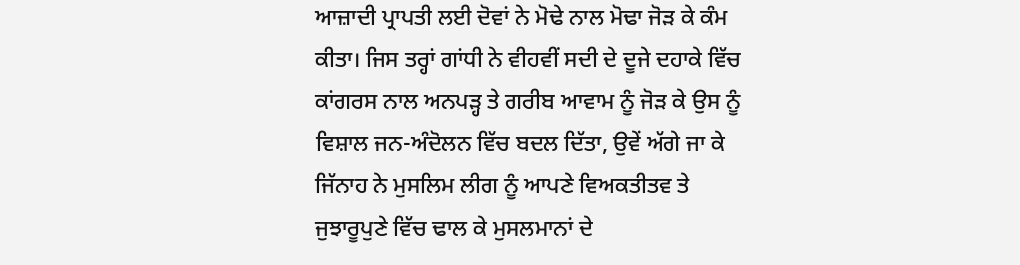ਆਜ਼ਾਦੀ ਪ੍ਰਾਪਤੀ ਲਈ ਦੋਵਾਂ ਨੇ ਮੋਢੇ ਨਾਲ ਮੋਢਾ ਜੋੜ ਕੇ ਕੰਮ ਕੀਤਾ। ਜਿਸ ਤਰ੍ਹਾਂ ਗਾਂਧੀ ਨੇ ਵੀਹਵੀਂ ਸਦੀ ਦੇ ਦੂਜੇ ਦਹਾਕੇ ਵਿੱਚ ਕਾਂਗਰਸ ਨਾਲ ਅਨਪੜ੍ਹ ਤੇ ਗਰੀਬ ਆਵਾਮ ਨੂੰ ਜੋੜ ਕੇ ਉਸ ਨੂੰ ਵਿਸ਼ਾਲ ਜਨ-ਅੰਦੋਲਨ ਵਿੱਚ ਬਦਲ ਦਿੱਤਾ, ਉਵੇਂ ਅੱਗੇ ਜਾ ਕੇ ਜਿੱਨਾਹ ਨੇ ਮੁਸਲਿਮ ਲੀਗ ਨੂੰ ਆਪਣੇ ਵਿਅਕਤੀਤਵ ਤੇ ਜੁਝਾਰੂਪੁਣੇ ਵਿੱਚ ਢਾਲ ਕੇ ਮੁਸਲਮਾਨਾਂ ਦੇ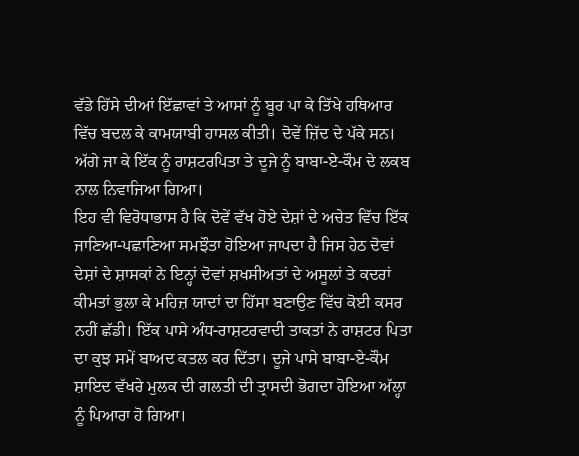ਵੱਡੇ ਹਿੱਸੇ ਦੀਆਂ ਇੱਛਾਵਾਂ ਤੇ ਆਸਾਂ ਨੂੰ ਬੂਰ ਪਾ ਕੇ ਤਿੱਖੇ ਹਥਿਆਰ ਵਿੱਚ ਬਦਲ ਕੇ ਕਾਮਯਾਬੀ ਹਾਸਲ ਕੀਤੀ। ਦੋਵੇਂ ਜ਼ਿੱਦ ਦੇ ਪੱਕੇ ਸਨ। ਅੱਗੇ ਜਾ ਕੇ ਇੱਕ ਨੂੰ ਰਾਸ਼ਟਰਪਿਤਾ ਤੇ ਦੂਜੇ ਨੂੰ ਬਾਬਾ-ਏ-ਕੌਮ ਦੇ ਲਕਬ ਨਾਲ ਨਿਵਾਜਿਆ ਗਿਆ।
ਇਹ ਵੀ ਵਿਰੋਧਾਭਾਸ ਹੈ ਕਿ ਦੋਵੇਂ ਵੱਖ ਹੋਏ ਦੇਸ਼ਾਂ ਦੇ ਅਚੇਤ ਵਿੱਚ ਇੱਕ ਜਾਣਿਆ-ਪਛਾਣਿਆ ਸਮਝੌਤਾ ਹੋਇਆ ਜਾਪਦਾ ਹੈ ਜਿਸ ਹੇਠ ਦੋਵਾਂ ਦੇਸ਼ਾਂ ਦੇ ਸ਼ਾਸਕਾਂ ਨੇ ਇਨ੍ਹਾਂ ਦੋਵਾਂ ਸ਼ਖਸੀਅਤਾਂ ਦੇ ਅਸੂਲਾਂ ਤੇ ਕਦਰਾਂ ਕੀਮਤਾਂ ਭੁਲਾ ਕੇ ਮਹਿਜ਼ ਯਾਦਾਂ ਦਾ ਹਿੱਸਾ ਬਣਾਉਣ ਵਿੱਚ ਕੋਈ ਕਸਰ ਨਹੀਂ ਛੱਡੀ। ਇੱਕ ਪਾਸੇ ਅੰਧ-ਰਾਸ਼ਟਰਵਾਦੀ ਤਾਕਤਾਂ ਨੇ ਰਾਸ਼ਟਰ ਪਿਤਾ ਦਾ ਕੁਝ ਸਮੇਂ ਬਾਅਦ ਕਤਲ ਕਰ ਦਿੱਤਾ। ਦੂਜੇ ਪਾਸੇ ਬਾਬਾ-ਏ-ਕੌਮ ਸ਼ਾਇਦ ਵੱਖਰੇ ਮੁਲਕ ਦੀ ਗਲਤੀ ਦੀ ਤ੍ਰਾਸਦੀ ਭੋਗਦਾ ਹੋਇਆ ਅੱਲ੍ਹਾ ਨੂੰ ਪਿਆਰਾ ਹੋ ਗਿਆ।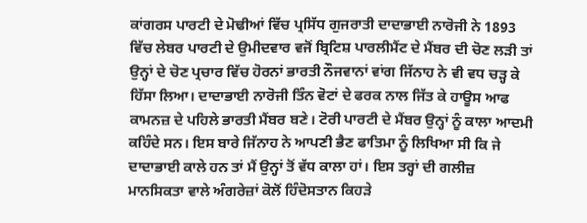ਕਾਂਗਰਸ ਪਾਰਟੀ ਦੇ ਮੋਢੀਆਂ ਵਿੱਚ ਪ੍ਰਸਿੱਧ ਗੁਜਰਾਤੀ ਦਾਦਾਭਾਈ ਨਾਰੋਜੀ ਨੇ 1893 ਵਿੱਚ ਲੇਬਰ ਪਾਰਟੀ ਦੇ ਉਮੀਦਵਾਰ ਵਜੋਂ ਬ੍ਰਿਟਿਸ਼ ਪਾਰਲੀਮੈਂਟ ਦੇ ਮੈਂਬਰ ਦੀ ਚੋਣ ਲੜੀ ਤਾਂ ਉਨ੍ਹਾਂ ਦੇ ਚੋਣ ਪ੍ਰਚਾਰ ਵਿੱਚ ਹੋਰਨਾਂ ਭਾਰਤੀ ਨੌਜਵਾਨਾਂ ਵਾਂਗ ਜਿੱਨਾਹ ਨੇ ਵੀ ਵਧ ਚੜ੍ਹ ਕੇ ਹਿੱਸਾ ਲਿਆ। ਦਾਦਾਭਾਈ ਨਾਰੋਜੀ ਤਿੰਨ ਵੋਟਾਂ ਦੇ ਫਰਕ ਨਾਲ ਜਿੱਤ ਕੇ ਹਾਊਸ ਆਫ ਕਾਮਨਜ਼ ਦੇ ਪਹਿਲੇ ਭਾਰਤੀ ਮੈਂਬਰ ਬਣੇ। ਟੋਰੀ ਪਾਰਟੀ ਦੇ ਮੈਂਬਰ ਉਨ੍ਹਾਂ ਨੂੰ ਕਾਲਾ ਆਦਮੀ ਕਹਿੰਦੇ ਸਨ। ਇਸ ਬਾਰੇ ਜਿੱਨਾਹ ਨੇ ਆਪਣੀ ਭੈਣ ਫਾਤਿਮਾ ਨੂੰ ਲਿਖਿਆ ਸੀ ਕਿ ਜੇ ਦਾਦਾਭਾਈ ਕਾਲੇ ਹਨ ਤਾਂ ਮੈਂ ਉਨ੍ਹਾਂ ਤੋਂ ਵੱਧ ਕਾਲਾ ਹਾਂ। ਇਸ ਤਰ੍ਹਾਂ ਦੀ ਗਲੀਜ਼ ਮਾਨਸਿਕਤਾ ਵਾਲੇ ਅੰਗਰੇਜ਼ਾਂ ਕੋਲੋਂ ਹਿੰਦੋਸਤਾਨ ਕਿਹੜੇ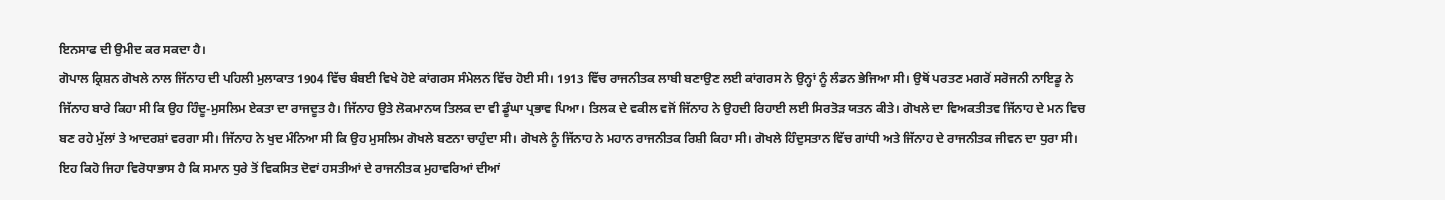ਇਨਸਾਫ ਦੀ ਉਮੀਦ ਕਰ ਸਕਦਾ ਹੈ।
ਗੋਪਾਲ ਕ੍ਰਿਸ਼ਨ ਗੋਖਲੇ ਨਾਲ ਜਿੱਨਾਹ ਦੀ ਪਹਿਲੀ ਮੁਲਾਕਾਤ 1904 ਵਿੱਚ ਬੰਬਈ ਵਿਖੇ ਹੋਏ ਕਾਂਗਰਸ ਸੰਮੇਲਨ ਵਿੱਚ ਹੋਈ ਸੀ। 1913 ਵਿੱਚ ਰਾਜਨੀਤਕ ਲਾਬੀ ਬਣਾਉਣ ਲਈ ਕਾਂਗਰਸ ਨੇ ਉਨ੍ਹਾਂ ਨੂੰ ਲੰਡਨ ਭੇਜਿਆ ਸੀ। ਉਥੋਂ ਪਰਤਣ ਮਗਰੋਂ ਸਰੋਜਨੀ ਨਾਇਡੂ ਨੇ ਜਿੱਨਾਹ ਬਾਰੇ ਕਿਹਾ ਸੀ ਕਿ ਉਹ ਹਿੰਦੂ-ਮੁਸਲਿਮ ਏਕਤਾ ਦਾ ਰਾਜਦੂਤ ਹੈ। ਜਿੱਨਾਹ ਉਤੇ ਲੋਕਮਾਨਯ ਤਿਲਕ ਦਾ ਵੀ ਡੂੰਘਾ ਪ੍ਰਭਾਵ ਪਿਆ। ਤਿਲਕ ਦੇ ਵਕੀਲ ਵਜੋਂ ਜਿੱਨਾਹ ਨੇ ਉਹਦੀ ਰਿਹਾਈ ਲਈ ਸਿਰਤੋੜ ਯਤਨ ਕੀਤੇ। ਗੋਖਲੇ ਦਾ ਵਿਅਕਤੀਤਵ ਜਿੱਨਾਹ ਦੇ ਮਨ ਵਿਚ ਬਣ ਰਹੇ ਮੁੱਲਾਂ ਤੇ ਆਦਰਸ਼ਾਂ ਵਰਗਾ ਸੀ। ਜਿੱਨਾਹ ਨੇ ਖੁਦ ਮੰਨਿਆ ਸੀ ਕਿ ਉਹ ਮੁਸਲਿਮ ਗੋਖਲੇ ਬਣਨਾ ਚਾਹੁੰਦਾ ਸੀ। ਗੋਖਲੇ ਨੂੰ ਜਿੱਨਾਹ ਨੇ ਮਹਾਨ ਰਾਜਨੀਤਕ ਰਿਸ਼ੀ ਕਿਹਾ ਸੀ। ਗੋਖਲੇ ਹਿੰਦੁਸਤਾਨ ਵਿੱਚ ਗਾਂਧੀ ਅਤੇ ਜਿੱਨਾਹ ਦੇ ਰਾਜਨੀਤਕ ਜੀਵਨ ਦਾ ਧੁਰਾ ਸੀ। ਇਹ ਕਿਹੋ ਜਿਹਾ ਵਿਰੋਧਾਭਾਸ ਹੈ ਕਿ ਸਮਾਨ ਧੁਰੇ ਤੋਂ ਵਿਕਸਿਤ ਦੋਵਾਂ ਹਸਤੀਆਂ ਦੇ ਰਾਜਨੀਤਕ ਮੁਹਾਵਰਿਆਂ ਦੀਆਂ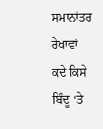ਸਮਾਨਾਂਤਰ ਰੇਖਾਵਾਂ ਕਦੇ ਕਿਸੇ ਬਿੰਦੂ ‘ਤੇ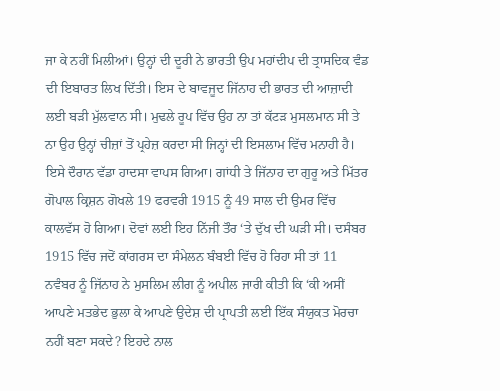ਜਾ ਕੇ ਨਹੀਂ ਮਿਲੀਆਂ। ਉਨ੍ਹਾਂ ਦੀ ਦੂਰੀ ਨੇ ਭਾਰਤੀ ਉਪ ਮਹਾਂਦੀਪ ਦੀ ਤ੍ਰਾਸਦਿਕ ਵੰਡ ਦੀ ਇਬਾਰਤ ਲਿਖ ਦਿੱਤੀ। ਇਸ ਦੇ ਬਾਵਜੂਦ ਜਿੱਨਾਹ ਦੀ ਭਾਰਤ ਦੀ ਆਜ਼ਾਦੀ ਲਈ ਬੜੀ ਮੁੱਲਵਾਨ ਸੀ। ਮੁਢਲੇ ਰੂਪ ਵਿੱਚ ਉਹ ਨਾ ਤਾਂ ਕੱਟੜ ਮੁਸਲਮਾਨ ਸੀ ਤੇ ਨਾ ਉਹ ਉਨ੍ਹਾਂ ਚੀਜ਼ਾਂ ਤੋਂ ਪ੍ਰਹੇਜ਼ ਕਰਦਾ ਸੀ ਜਿਨ੍ਹਾਂ ਦੀ ਇਸਲਾਮ ਵਿੱਚ ਮਨਾਹੀ ਹੈ।
ਇਸੇ ਦੌਰਾਨ ਵੱਡਾ ਹਾਦਸਾ ਵਾਪਸ ਗਿਆ। ਗਾਂਧੀ ਤੇ ਜਿੱਨਾਹ ਦਾ ਗੁਰੂ ਅਤੇ ਮਿੱਤਰ ਗੋਪਾਲ ਕ੍ਰਿਸ਼ਨ ਗੋਖਲੇ 19 ਫਰਵਰੀ 1915 ਨੂੰ 49 ਸਾਲ ਦੀ ਉਮਰ ਵਿੱਚ ਕਾਲਵੱਸ ਹੋ ਗਿਆ। ਦੋਵਾਂ ਲਈ ਇਹ ਨਿੱਜੀ ਤੌਰ ‘ਤੇ ਦੁੱਖ ਦੀ ਘੜੀ ਸੀ। ਦਸੰਬਰ 1915 ਵਿੱਚ ਜਦੋਂ ਕਾਂਗਰਸ ਦਾ ਸੰਮੇਲਨ ਬੰਬਈ ਵਿੱਚ ਹੋ ਰਿਹਾ ਸੀ ਤਾਂ 11 ਨਵੰਬਰ ਨੂੰ ਜਿੱਨਾਹ ਨੇ ਮੁਸਲਿਮ ਲੀਗ ਨੂੰ ਅਪੀਲ ਜਾਰੀ ਕੀਤੀ ਕਿ ‘ਕੀ ਅਸੀਂ ਆਪਣੇ ਮਤਭੇਦ ਭੁਲਾ ਕੇ ਆਪਣੇ ਉਦੇਸ਼ ਦੀ ਪ੍ਰਾਪਤੀ ਲਈ ਇੱਕ ਸੰਯੁਕਤ ਮੋਰਚਾ ਨਹੀਂ ਬਣਾ ਸਕਦੇ? ਇਹਦੇ ਨਾਲ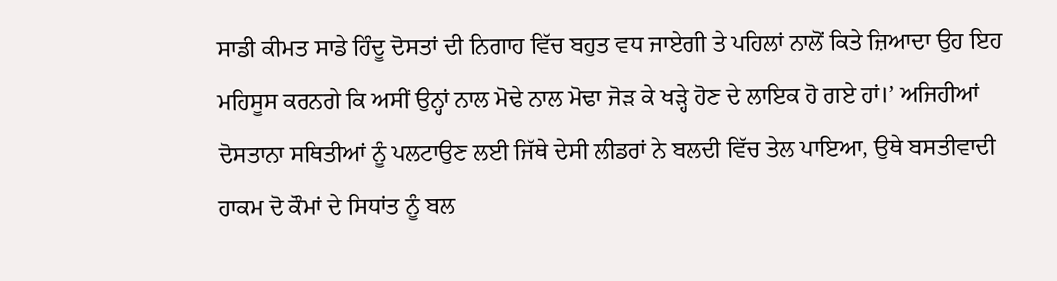ਸਾਡੀ ਕੀਮਤ ਸਾਡੇ ਹਿੰਦੂ ਦੋਸਤਾਂ ਦੀ ਨਿਗਾਹ ਵਿੱਚ ਬਹੁਤ ਵਧ ਜਾਏਗੀ ਤੇ ਪਹਿਲਾਂ ਨਾਲੋਂ ਕਿਤੇ ਜ਼ਿਆਦਾ ਉਹ ਇਹ ਮਹਿਸੂਸ ਕਰਨਗੇ ਕਿ ਅਸੀਂ ਉਨ੍ਹਾਂ ਨਾਲ ਮੋਢੇ ਨਾਲ ਮੋਢਾ ਜੋੜ ਕੇ ਖੜ੍ਹੇ ਹੋਣ ਦੇ ਲਾਇਕ ਹੋ ਗਏ ਹਾਂ।’ ਅਜਿਹੀਆਂ ਦੋਸਤਾਨਾ ਸਥਿਤੀਆਂ ਨੂੰ ਪਲਟਾਉਣ ਲਈ ਜਿੱਥੇ ਦੇਸੀ ਲੀਡਰਾਂ ਨੇ ਬਲਦੀ ਵਿੱਚ ਤੇਲ ਪਾਇਆ, ਉਥੇ ਬਸਤੀਵਾਦੀ ਹਾਕਮ ਦੋ ਕੌਮਾਂ ਦੇ ਸਿਧਾਂਤ ਨੂੰ ਬਲ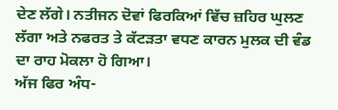ਦੇਣ ਲੱਗੇ। ਨਤੀਜਨ ਦੋਵਾਂ ਫਿਰਕਿਆਂ ਵਿੱਚ ਜ਼ਹਿਰ ਘੁਲਣ ਲੱਗਾ ਅਤੇ ਨਫਰਤ ਤੇ ਕੱਟੜਤਾ ਵਧਣ ਕਾਰਨ ਮੁਲਕ ਦੀ ਵੰਡ ਦਾ ਰਾਹ ਮੋਕਲਾ ਹੋ ਗਿਆ।
ਅੱਜ ਫਿਰ ਅੰਧ-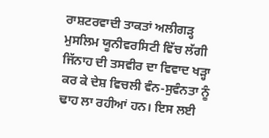ਰਾਸ਼ਟਰਵਾਦੀ ਤਾਕਤਾਂ ਅਲੀਗੜ੍ਹ ਮੁਸਲਿਮ ਯੂਨੀਵਰਸਿਟੀ ਵਿੱਚ ਲੱਗੀ ਜਿੱਨਾਹ ਦੀ ਤਸਵੀਰ ਦਾ ਵਿਵਾਦ ਖੜ੍ਹਾ ਕਰ ਕੇ ਦੇਸ਼ ਵਿਚਲੀ ਵੰਨ-ਸੁਵੰਨਤਾ ਨੂੰ ਢਾਹ ਲਾ ਰਹੀਆਂ ਹਨ। ਇਸ ਲਈ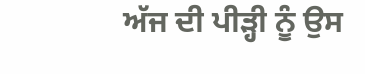ਅੱਜ ਦੀ ਪੀੜ੍ਹੀ ਨੂੰ ਉਸ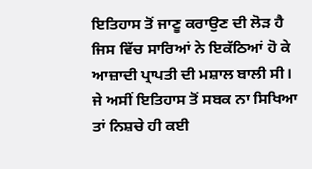ਇਤਿਹਾਸ ਤੋਂ ਜਾਣੂ ਕਰਾਉਣ ਦੀ ਲੋੜ ਹੈ ਜਿਸ ਵਿੱਚ ਸਾਰਿਆਂ ਨੇ ਇਕੱਠਿਆਂ ਹੋ ਕੇ ਆਜ਼ਾਦੀ ਪ੍ਰਾਪਤੀ ਦੀ ਮਸ਼ਾਲ ਬਾਲੀ ਸੀ। ਜੇ ਅਸੀਂ ਇਤਿਹਾਸ ਤੋਂ ਸਬਕ ਨਾ ਸਿਖਿਆ ਤਾਂ ਨਿਸ਼ਚੇ ਹੀ ਕਈ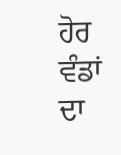ਹੋਰ ਵੰਡਾਂ ਦਾ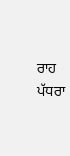ਰਾਹ ਪੱਧਰਾ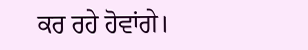ਕਰ ਰਹੇ ਹੋਵਾਂਗੇ।